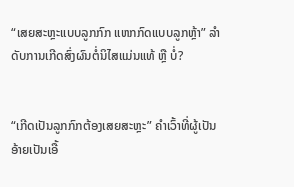“ເສຍສະຫຼະແບບລູກກົກ ແຫກກົດແບບລູກຫຼ້າ” ລໍາດັບການເກີດສົ່ງຜົນຕໍ່ນິໄສແມ່ນແທ້ ຫຼື ບໍ່?


“ເກີດເປັນລູກກົກຕ້ອງເສຍສະຫຼະ” ຄຳເວົ້າທີ່ຜູ້ເປັນອ້າຍເປັນເອື້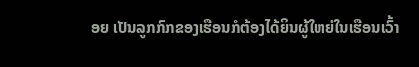ອຍ ເປັນລູກກົກຂອງເຮືອນກໍຕ້ອງໄດ້ຍິນຜູ້ໃຫຍ່ໃນເຮືອນເວົ້າ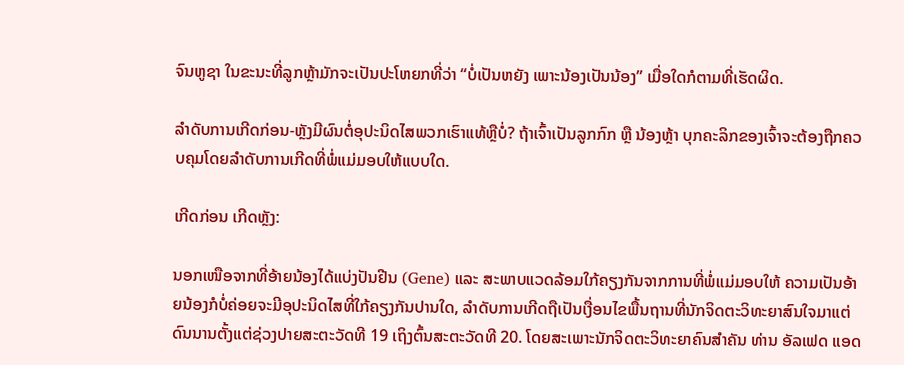ຈົນຫູຊາ ໃນຂະນະທີ່ລູກຫຼ້າມັກຈະເປັນປະໂຫຍກທີ່ວ່າ “ບໍ່ເປັນຫຍັງ ເພາະນ້ອງເປັນນ້ອງ” ເມື່ອໃດກໍຕາມທີ່ເຮັດຜິດ.

ລໍາດັບການເກີດກ່ອນ-ຫຼັງມີຜົນຕໍ່ອຸປະນິດໄສພວກເຮົາແທ້ຫຼືບໍ່? ຖ້າເຈົ້າເປັນລູກກົກ ຫຼື ນ້ອງຫຼ້າ ບຸກຄະລິກຂອງເຈົ້າຈະຕ້ອງຖືກຄວບຄຸມໂດຍລໍາດັບການເກີດທີ່ພໍ່ແມ່ມອບໃຫ້ແບບໃດ.

ເກີດກ່ອນ ເກີດຫຼັງ:

ນອກເໜືອຈາກທີ່ອ້າຍນ້ອງໄດ້ແບ່ງປັນຢີນ (Gene) ແລະ ສະພາບແວດລ້ອມໃກ້ຄຽງກັນຈາກການທີ່ພໍ່ແມ່ມອບໃຫ້ ຄວາມເປັນອ້າຍນ້ອງກໍບໍ່ຄ່ອຍຈະມີອຸປະນິດໄສທີ່ໃກ້ຄຽງກັນປານໃດ, ລໍາດັບການເກີດຖືເປັນເງື່ອນໄຂພື້ນຖານທີ່ນັກຈິດຕະວິທະຍາສົນໃຈມາແຕ່ດົນນານຕັ້ງແຕ່ຊ່ວງປາຍສະຕະວັດທີ 19 ເຖິງຕົ້ນສະຕະວັດທີ 20. ໂດຍສະເພາະນັກຈິດຕະວິທະຍາຄົນສໍາຄັນ ທ່ານ ອັລເຟດ ແອດ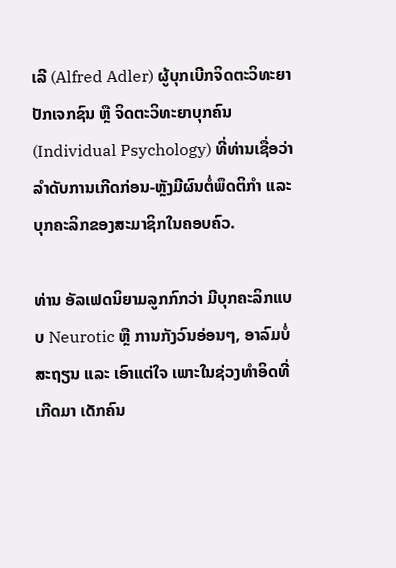ເລີ (Alfred Adler) ຜູ້ບຸກເບີກຈິດຕະວິທະຍາປັກເຈກຊົນ ຫຼື ຈິດຕະວິທະຍາບຸກຄົນ (Individual Psychology) ທີ່ທ່ານເຊື່ອວ່າ ລໍາດັບການເກີດກ່ອນ-ຫຼັງມີຜົນຕໍ່ພຶດຕິກໍາ ແລະ ບຸກຄະລິກຂອງສະມາຊິກໃນຄອບຄົວ.

ທ່ານ ອັລເຟດນິຍາມລູກກົກວ່າ ມີບຸກຄະລິກແບບ Neurotic ຫຼື ການກັງວົນອ່ອນໆ, ອາລົມບໍ່ສະຖຽນ ແລະ ເອົາແຕ່ໃຈ ເພາະໃນຊ່ວງທໍາອິດທີ່ເກີດມາ ເດັກຄົນ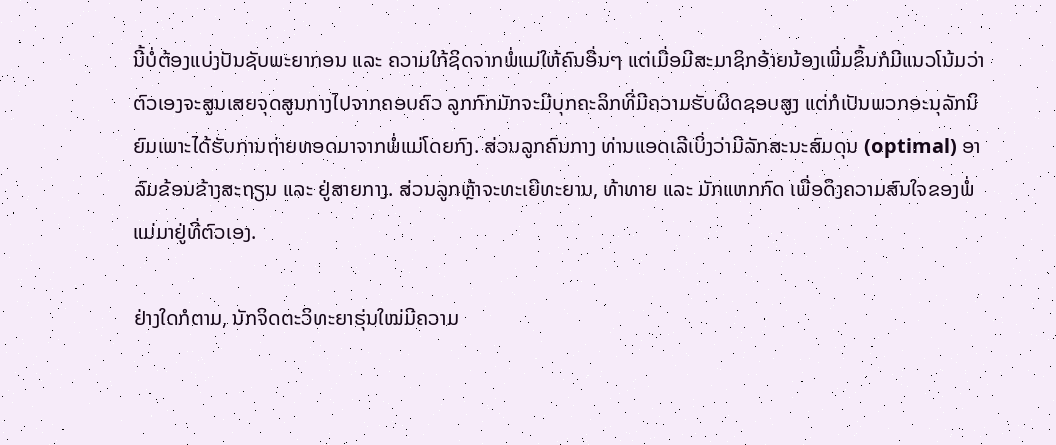ນີ້ບໍ່ຕ້ອງແບ່ງປັນຊັບພະຍາກອນ ແລະ ຄວາມໃກ້ຊິດຈາກພໍ່ແມ່ໃຫ້ຄົນອື່ນໆ ແຕ່ເມື່ອມີສະມາຊິກອ້າຍນ້ອງເພີ່ມຂຶ້ນກໍມີແນວໂນ້ມວ່າຕົວເອງຈະສູນເສຍຈຸດສູນກາງໄປຈາກຄອບຄົວ ລູກກົກມັກຈະມີບຸກຄະລິກທີ່ມີຄວາມຮັບຜິດຊອບສູງ ແຕ່ກໍເປັນພວກອະນຸລັກນິຍົມເພາະໄດ້ຮັບການຖ່າຍທອດມາຈາກພໍ່ແມ່ໂດຍກົງ. ສ່ວນລູກຄົນກາງ ທ່ານແອດເລີເບິ່ງວ່າມີລັກສະນະສົມດຸນ (optimal) ອາລົມຂ້ອນຂ້າງສະຖຽນ ແລະ ຢູ່ສາຍກາງ. ສ່ວນລູກຫຼ້າຈະທະເຍີທະຍານ, ທ້າທາຍ ແລະ ມັກແຫກກົດ ເພື່ອດຶງຄວາມສົນໃຈຂອງພໍ່ແມ່ມາຢູ່ທີ່ຕົວເອງ.

ຢ່າງໃດກໍຕາມ, ນັກຈິດຕະວິທະຍາຮຸ່ນໃໝ່ມີຄວາມ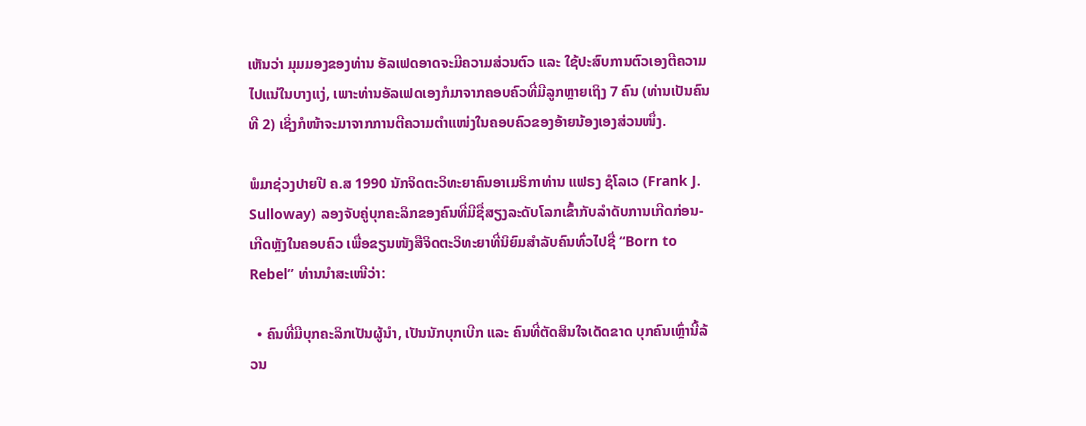ເຫັນວ່າ ມຸມມອງຂອງທ່ານ ອັລເຟດອາດຈະມີຄວາມສ່ວນຕົວ ແລະ ໃຊ້ປະສົບການຕົວເອງຕີຄວາມໄປແນ່ໃນບາງແງ່, ເພາະທ່ານອັລເຟດເອງກໍມາຈາກຄອບຄົວທີ່ມີລູກຫຼາຍເຖິງ 7 ຄົນ (ທ່ານເປັນຄົນທີ 2) ເຊິ່ງກໍໜ້າຈະມາຈາກການຕີຄວາມຕໍາແໜ່ງໃນຄອບຄົວຂອງອ້າຍນ້ອງເອງສ່ວນໜຶ່ງ.

ພໍມາຊ່ວງປາຍປີ ຄ.ສ 1990 ນັກຈິດຕະວິທະຍາຄົນອາເມຣິກາທ່ານ ແຟຣງ ຊໍໂລເວ (Frank J. Sulloway) ລອງຈັບຄູ່ບຸກຄະລິກຂອງຄົນທີ່ມີຊື່ສຽງລະດັບໂລກເຂົ້າກັບລໍາດັບການເກີດກ່ອນ-ເກີດຫຼັງໃນຄອບຄົວ ເພື່ອຂຽນໜັງສືຈິດຕະວິທະຍາທີ່ນິຍົມສໍາລັບຄົນທົ່ວໄປຊື່ “Born to Rebel” ທ່ານນໍາສະເໜີວ່າ:

  • ຄົນທີ່ມີບຸກຄະລິກເປັນຜູ້ນໍາ, ເປັນນັກບຸກເບີກ ແລະ ຄົນທີ່ຕັດສິນໃຈເດັດຂາດ ບຸກຄົນເຫຼົ່ານີ້ລ້ວນ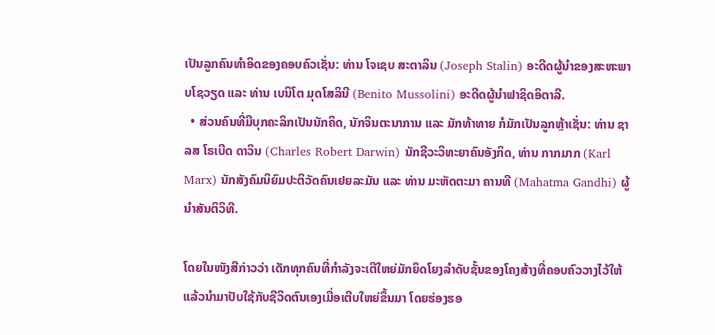ເປັນລູກຄົນທໍາອິດຂອງຄອບຄົວເຊັ່ນ: ທ່ານ ໂຈເຊບ ສະຕາລິນ (Joseph Stalin) ອະດີດຜູ້ນໍາຂອງສະຫະພາບໂຊວຽດ ແລະ ທ່ານ ເບນິໂຕ ມຸດໂສລິນີ (Benito Mussolini) ອະດີດຜູ້ນໍາຟາຊິດອິຕາລີ.
  • ສ່ວນຄົນທີ່ມີບຸກຄະລິກເປັນນັກຄິດ, ນັກຈິນຕະນາການ ແລະ ມັກທ້າທາຍ ກໍມັກເປັນລູກຫຼ້າເຊັ່ນ: ທ່ານ ຊາລສ ໂຣເບີດ ດາວິນ (Charles Robert Darwin) ນັກຊີວະວິທະຍາຄົນອັງກິດ, ທ່ານ ກາກມາກ (Karl Marx) ນັກສັງຄົມນິຍົມປະຕິວັດຄົນເຢຍລະມັນ ແລະ ທ່ານ ມະຫັດຕະມາ ຄານທີ (Mahatma Gandhi) ຜູ້ນໍາສັນຕິວິທີ.

ໂດຍໃນໜັງສືກ່າວວ່າ ເດັກທຸກຄົນທີ່ກໍາລັງຈະເຕີໃຫຍ່ມັກຍຶດໂຍງລໍາດັບຊັ້ນຂອງໂຄງສ້າງທີ່ຄອບຄົວວາງໄວ້ໃຫ້ ແລ້ວນໍາມາປັບໃຊ້ກັບຊີວິດຕົນເອງເມື່ອເຕີບໃຫຍ່ຂຶ້ນມາ ໂດຍຮ່ອງຮອ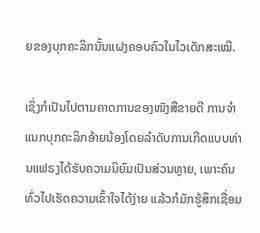ຍຂອງບຸກຄະລິກນັ້ນແຝງຄອບຄົວໃນໄວເດັກສະເໝີ.

ເຊິ່ງກໍເປັນໄປຕາມຄາດການຂອງໜັງສືຂາຍດີ ການຈໍາແນກບຸກຄະລິກອ້າຍນ້ອງໂດຍລໍາດັບການເກີດແບບທ່ານແຟຣງໄດ້ຮັບຄວາມນິຍົມເປັນສ່ວນຫຼາຍ, ເພາະຄົນທົ່ວໄປເຮັດຄວາມເຂົ້າໃຈໄດ້ງ່າຍ ແລ້ວກໍມັກຮູ້ສຶກເຊື່ອມ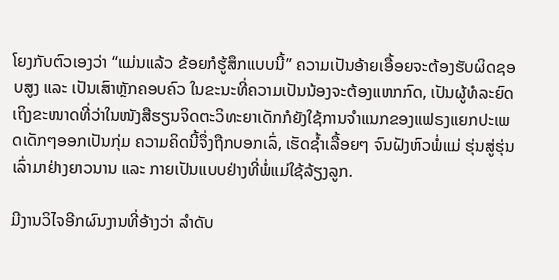ໂຍງກັບຕົວເອງວ່າ “ແມ່ນແລ້ວ ຂ້ອຍກໍຮູ້ສຶກແບບນີ້” ຄວາມເປັນອ້າຍເອື້ອຍຈະຕ້ອງຮັບຜິດຊອບສູງ ແລະ ເປັນເສົາຫຼັກຄອບຄົວ ໃນຂະນະທີ່ຄວາມເປັນນ້ອງຈະຕ້ອງແຫກກົດ, ເປັນຜູ້ທໍລະຍົດ ເຖິງຂະໜາດທີ່ວ່າໃນໜັງສືຮຽນຈິດຕະວິທະຍາເດັກກໍຍັງໃຊ້ການຈໍາແນກຂອງແຟຣງແຍກປະເພດເດັກໆອອກເປັນກຸ່ມ ຄວາມຄິດນີ້ຈຶ່ງຖືກບອກເລົ່, ເຮັດຊໍ້າເລື້ອຍໆ ຈົນຝັງຫົວພໍ່ແມ່ ຮຸ່ນສູ່ຮຸ່ນເລົ່າມາຢ່າງຍາວນານ ແລະ ກາຍເປັນແບບຢ່າງທີ່ພໍ່ແມ່ໃຊ້ລ້ຽງລູກ.

ມີງານວິໄຈອີກຜົນງານທີ່ອ້າງວ່າ ລໍາດັບ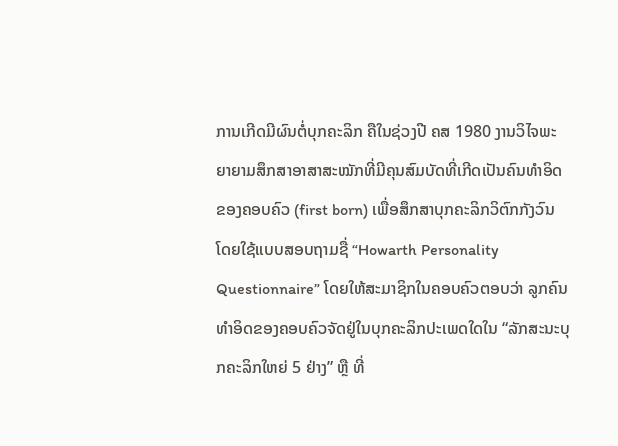ການເກີດມີຜົນຕໍ່ບຸກຄະລິກ ຄືໃນຊ່ວງປີ ຄສ 1980 ງານວິໄຈພະຍາຍາມສຶກສາອາສາສະໝັກທີ່ມີຄຸນສົມບັດທີ່ເກີດເປັນຄົນທໍາອິດຂອງຄອບຄົວ (first born) ເພື່ອສຶກສາບຸກຄະລິກວິຕົກກັງວົນ ໂດຍໃຊ້ແບບສອບຖາມຊື່ “Howarth Personality Questionnaire” ໂດຍໃຫ້ສະມາຊິກໃນຄອບຄົວຕອບວ່າ ລູກຄົນທໍາອິດຂອງຄອບຄົວຈັດຢູ່ໃນບຸກຄະລິກປະເພດໃດໃນ “ລັກສະນະບຸກຄະລິກໃຫຍ່ 5 ຢ່າງ” ຫຼື ທີ່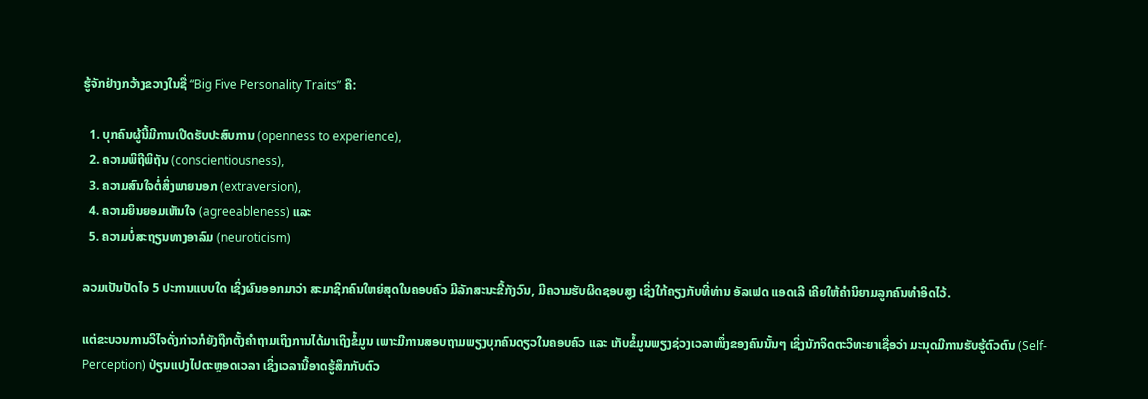ຮູ້ຈັກຢ່າງກວ້າງຂວາງໃນຊື່ “Big Five Personality Traits” ຄື:

  1. ບຸກຄົນຜູ້ນີ້ມີການເປີດຮັບປະສົບການ (openness to experience),
  2. ຄວາມພິຖີພິຖັນ (conscientiousness),
  3. ຄວາມສົນໃຈຕໍ່ສິ່ງພາຍນອກ (extraversion),
  4. ຄວາມຍິນຍອມເຫັນໃຈ (agreeableness) ແລະ
  5. ຄວາມບໍ່ສະຖຽນທາງອາລົມ (neuroticism)

ລວມເປັນປັດໄຈ 5 ປະການແບບໃດ ເຊິ່ງຜົນອອກມາວ່າ ສະມາຊິກຄົນໃຫຍ່ສຸດໃນຄອບຄົວ ມີລັກສະນະຂີ້ກັງວົນ, ມີຄວາມຮັບຜິດຊອບສູງ ເຊິ່ງໃກ້ຄຽງກັບທີ່ທ່ານ ອັລເຟດ ແອດເລີ ເຄີຍໃຫ້ຄໍານິຍາມລູກຄົນທໍາອິດໄວ້.

ແຕ່ຂະບວນການວິໄຈດັ່ງກ່າວກໍຍັງຖືກຕັ້ງຄໍາຖາມເຖິງການໄດ້ມາເຖິງຂໍ້ມູນ ເພາະມີການສອບຖາມພຽງບຸກຄົນດຽວໃນຄອບຄົວ ແລະ ເກັບຂໍ້ມູນພຽງຊ່ວງເວລາໜຶ່ງຂອງຄົນນັ້ນໆ ເຊິ່ງນັກຈິດຕະວິທະຍາເຊື່ອວ່າ ມະນຸດມີການຮັບຮູ້ຕົວຕົນ (Self-Perception) ປ່ຽນແປງໄປຕະຫຼອດເວລາ ເຊິ່ງເວລານີ້ອາດຮູ້ສຶກກັບຕົວ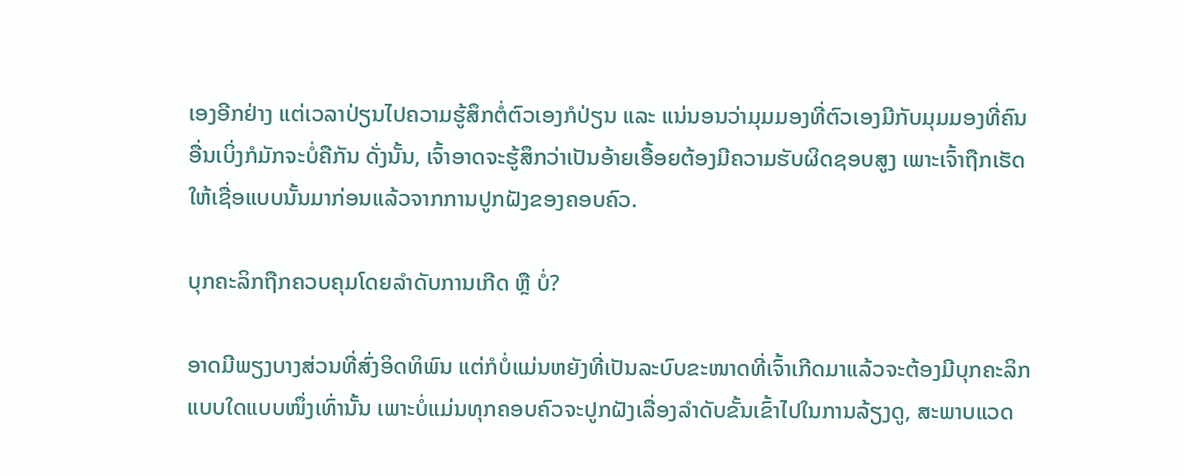ເອງອີກຢ່າງ ແຕ່ເວລາປ່ຽນໄປຄວາມຮູ້ສຶກຕໍ່ຕົວເອງກໍປ່ຽນ ແລະ ແນ່ນອນວ່າມຸມມອງທີ່ຕົວເອງມີກັບມຸມມອງທີ່ຄົນອື່ນເບິ່ງກໍມັກຈະບໍ່ຄືກັນ ດັ່ງນັ້ນ, ເຈົ້າອາດຈະຮູ້ສຶກວ່າເປັນອ້າຍເອື້ອຍຕ້ອງມີຄວາມຮັບຜິດຊອບສູງ ເພາະເຈົ້າຖືກເຮັດໃຫ້ເຊື່ອແບບນັ້ນມາກ່ອນແລ້ວຈາກການປູກຝັງຂອງຄອບຄົວ.

ບຸກຄະລິກຖືກຄວບຄຸມໂດຍລໍາດັບການເກີດ ຫຼື ບໍ່?

ອາດມີພຽງບາງສ່ວນທີ່ສົ່ງອິດທິພົນ ແຕ່ກໍບໍ່ແມ່ນຫຍັງທີ່ເປັນລະບົບຂະໜາດທີ່ເຈົ້າເກີດມາແລ້ວຈະຕ້ອງມີບຸກຄະລິກແບບໃດແບບໜຶ່ງເທົ່ານັ້ນ ເພາະບໍ່ແມ່ນທຸກຄອບຄົວຈະປູກຝັງເລື່ອງລໍາດັບຂັ້ນເຂົ້າໄປໃນການລ້ຽງດູ, ສະພາບແວດ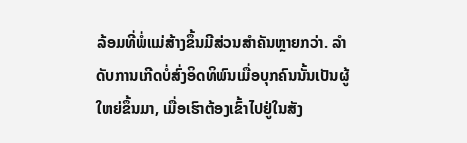ລ້ອມທີ່ພໍ່ແມ່ສ້າງຂຶ້ນມີສ່ວນສໍາຄັນຫຼາຍກວ່າ. ລໍາດັບການເກີດບໍ່ສົ່ງອິດທິພົນເມື່ອບຸກຄົນນັ້ນເປັນຜູ້ໃຫຍ່ຂຶ້ນມາ, ເມື່ອເຮົາຕ້ອງເຂົ້າໄປຢູ່ໃນສັງ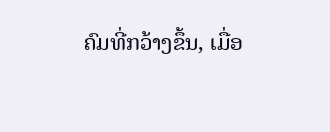ຄົມທີ່ກວ້າງຂຶ້ນ, ເມື່ອ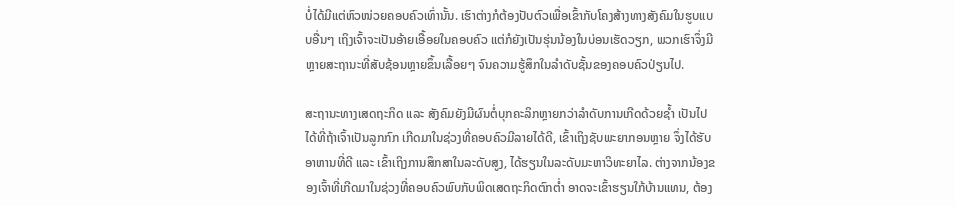ບໍ່ໄດ້ມີແຕ່ຫົວໜ່ວຍຄອບຄົວເທົ່ານັ້ນ. ເຮົາຕ່າງກໍຕ້ອງປັບຕົວເພື່ອເຂົ້າກັບໂຄງສ້າງທາງສັງຄົມໃນຮູບແບບອື່ນໆ ເຖິງເຈົ້າຈະເປັນອ້າຍເອື້ອຍໃນຄອບຄົວ ແຕ່ກໍຍັງເປັນຮຸ່ນນ້ອງໃນບ່ອນເຮັດວຽກ, ພວກເຮົາຈຶ່ງມີຫຼາຍສະຖານະທີ່ສັບຊ້ອນຫຼາຍຂຶ້ນເລື້ອຍໆ ຈົນຄວາມຮູ້ສຶກໃນລໍາດັບຊັ້ນຂອງຄອບຄົວປ່ຽນໄປ.

ສະຖານະທາງເສດຖະກິດ ແລະ ສັງຄົມຍັງມີຜົນຕໍ່ບຸກຄະລິກຫຼາຍກວ່າລໍາດັບການເກີດດ້ວຍຊໍ້າ ເປັນໄປໄດ້ທີ່ຖ້າເຈົ້າເປັນລູກກົກ ເກີດມາໃນຊ່ວງທີ່ຄອບຄົວມີລາຍໄດ້ດີ, ເຂົ້າເຖິງຊັບພະຍາກອນຫຼາຍ ຈຶ່ງໄດ້ຮັບອາຫານທີ່ດີ ແລະ ເຂົ້າເຖິງການສຶກສາໃນລະດັບສູງ, ໄດ້ຮຽນໃນລະດັບມະຫາວິທະຍາໄລ. ຕ່າງຈາກນ້ອງຂອງເຈົ້າທີ່ເກີດມາໃນຊ່ວງທີ່ຄອບຄົວພົບກັບພິດເສດຖະກິດຕົກຕໍ່າ ອາດຈະເຂົ້າຮຽນໃກ້ບ້ານແທນ, ຕ້ອງ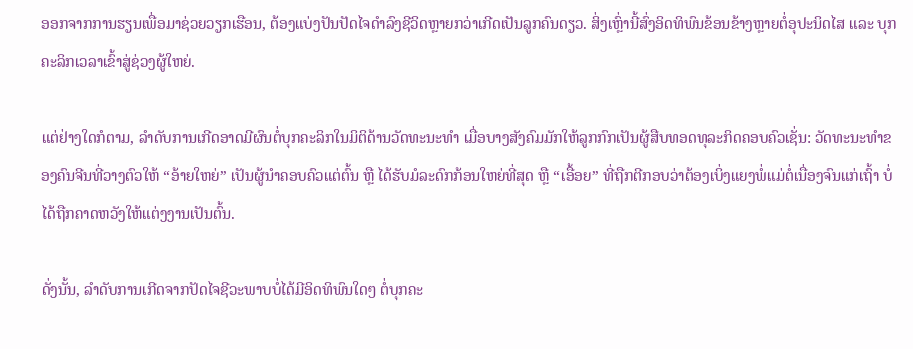ອອກຈາກການຮຽນເພື່ອມາຊ່ວຍວຽກເຮືອນ, ຕ້ອງແບ່ງປັນປັດໄຈດໍາລົງຊີວິດຫຼາຍກວ່າເກີດເປັນລູກຄົນດຽວ. ສິ່ງເຫຼົ່ານີ້ສົ່ງອິດທິພົນຂ້ອນຂ້າງຫຼາຍຕໍ່ອຸປະນິດໄສ ແລະ ບຸກຄະລິກເວລາເຂົ້າສູ່ຊ່ວງຜູ້ໃຫຍ່.

ແຕ່ຢ່າງໃດກໍຕາມ, ລໍາດັບການເກີດອາດມີຜົນຕໍ່ບຸກຄະລິກໃນມິຕິດ້ານວັດທະນະທໍາ ເມື່ອບາງສັງຄົມມັກໃຫ້ລູກກົກເປັນຜູ້ສືບທອດທຸລະກິດຄອບຄົວເຊັ່ນ: ວັດທະນະທໍາຂອງຄົນຈີນທີ່ວາງຕົວໃຫ້ “ອ້າຍໃຫຍ່” ເປັນຜູ້ນໍາຄອບຄົວແຕ່ຕົ້ນ ຫຼື ໄດ້ຮັບມໍລະດົກກ້ອນໃຫຍ່ທີ່ສຸດ ຫຼື “ເອື້ອຍ” ທີ່ຖືກຕີກອບວ່າຕ້ອງເບິ່ງແຍງພໍ່ແມ່ຕໍ່ເນື່ອງຈົນແກ່ເຖົ້າ ບໍ່ໄດ້ຖືກຄາດຫວັງໃຫ້ແຕ່ງງານເປັນຕົ້ນ.

ດັ່ງນັ້ນ, ລໍາດັບການເກີດຈາກປັດໄຈຊີວະພາບບໍ່ໄດ້ມີອິດທິພົນໃດໆ ຕໍ່ບຸກຄະ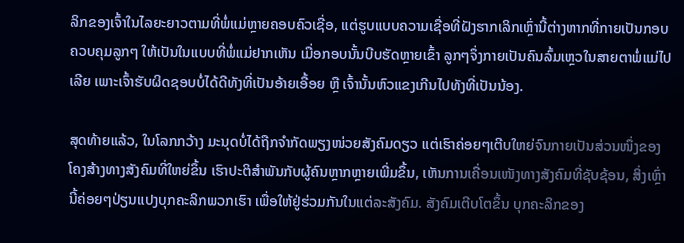ລິກຂອງເຈົ້າໃນໄລຍະຍາວຕາມທີ່ພໍ່ແມ່ຫຼາຍຄອບຄົວເຊື່ອ, ແຕ່ຮູບແບບຄວາມເຊື່ອທີ່ຝັງຮາກເລິກເຫຼົ່ານີ້ຕ່າງຫາກທີ່ກາຍເປັນກອບຄວບຄຸມລູກໆ ໃຫ້ເປັນໃນແບບທີ່ພໍ່ແມ່ຢາກເຫັນ ເມື່ອກອບນັ້ນບີບຮັດຫຼາຍເຂົ້າ ລູກໆຈຶ່ງກາຍເປັນຄົນລົ້ມເຫຼວໃນສາຍຕາພໍ່ແມ່ໄປເລີຍ ເພາະເຈົ້າຮັບຜິດຊອບບໍ່ໄດ້ດີທັງທີ່ເປັນອ້າຍເອື້ອຍ ຫຼື ເຈົ້ານັ້ນຫົວແຂງເກີນໄປທັງທີ່ເປັນນ້ອງ.

ສຸດທ້າຍແລ້ວ, ໃນໂລກກວ້າງ ມະນຸດບໍ່ໄດ້ຖືກຈໍາກັດພຽງໜ່ວຍສັງຄົມດຽວ ແຕ່ເຮົາຄ່ອຍໆເຕີບໃຫຍ່ຈົນກາຍເປັນສ່ວນໜຶ່ງຂອງໂຄງສ້າງທາງສັງຄົມທີ່ໃຫຍ່ຂຶ້ນ ເຮົາປະຕິສໍາພັນກັບຜູ້ຄົນຫຼາກຫຼາຍເພີ່ມຂຶ້ນ, ເຫັນການເຄື່ອນເໜັງທາງສັງຄົມທີ່ຊັບຊ້ອນ, ສິ່ງເຫຼົ່ານີ້ຄ່ອຍໆປ່ຽນແປງບຸກຄະລິກພວກເຮົາ ເພື່ອໃຫ້ຢູ່ຮ່ວມກັນໃນແຕ່ລະສັງຄົມ. ສັງຄົມເຕີບໂຕຂຶ້ນ ບຸກຄະລິກຂອງ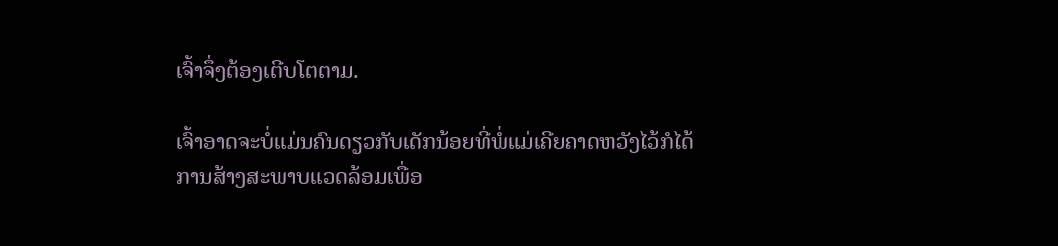ເຈົ້າຈຶ່ງຕ້ອງເຕີບໂຕຕາມ.

ເຈົ້າອາດຈະບໍ່ແມ່ນຄົນດຽວກັບເດັກນ້ອຍທີ່ພໍ່ແມ່ເຄີຍຄາດຫວັງໄວ້ກໍໄດ້ ການສ້າງສະພາບແວດລ້ອມເພື່ອ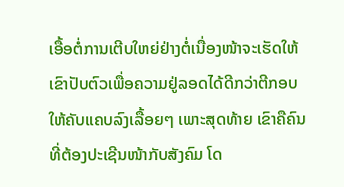ເອື້ອຕໍ່ການເຕີບໃຫຍ່ຢ່າງຕໍ່ເນື່ອງໜ້າຈະເຮັດໃຫ້ເຂົາປັບຕົວເພື່ອຄວາມຢູ່ລອດໄດ້ດີກວ່າຕີກອບໃຫ້ຄັບແຄບລົງເລື້ອຍໆ ເພາະສຸດທ້າຍ ເຂົາຄືຄົນທີ່ຕ້ອງປະເຊີນໜ້າກັບສັງຄົມ ໂດ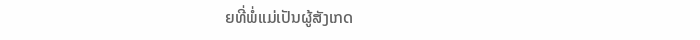ຍທີ່ພໍ່ແມ່ເປັນຜູ້ສັງເກດ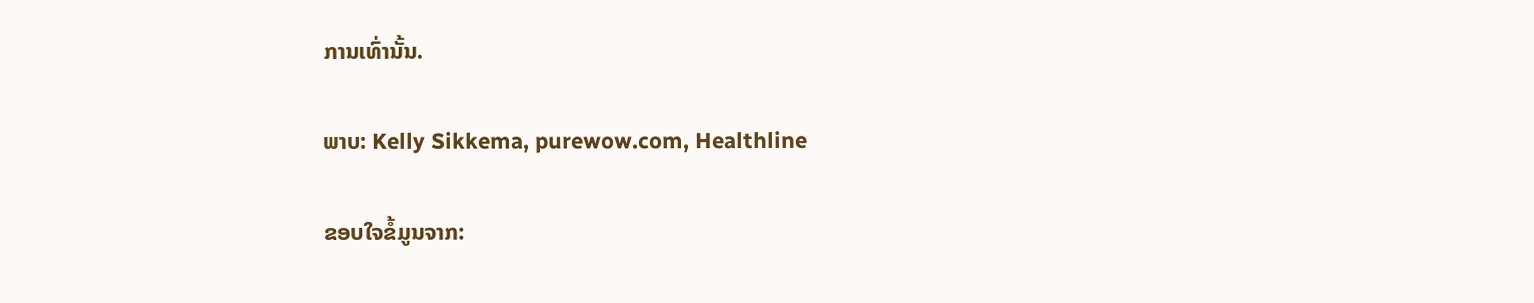ການເທົ່ານັ້ນ.

ພາບ: Kelly Sikkema, purewow.com, Healthline

ຂອບໃຈຂໍ້ມູນຈາກ: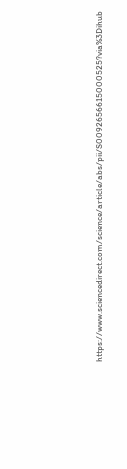https://www.sciencedirect.com/science/article/abs/pii/S0092656615000525?via%3Dihub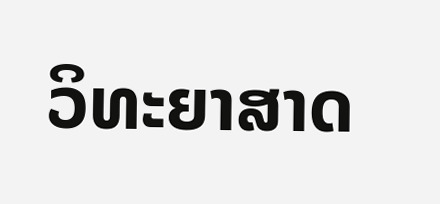ວິທະຍາສາດ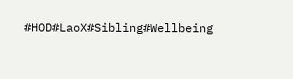#HOD#LaoX#Sibling#Wellbeing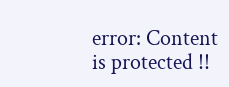error: Content is protected !!